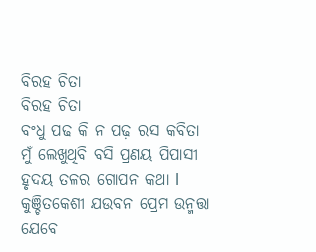ବିରହ ଚିତା
ବିରହ ଚିତା
ବଂଧୁ ପଢ କି ନ ପଢ଼ ରସ କବିତା
ମୁଁ ଲେଖୁଥିବି ବସି ପ୍ରଣୟ ପିପାସୀ
ହୃଦୟ ତଳର ଗୋପନ କଥା l
କୁଞ୍ଚିତକେଶୀ ଯଉବନ ପ୍ରେମ ଉନ୍ମତ୍ତା
ଯେବେ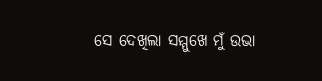ସେ ଦେଖିଲା ସମ୍ମୁଖେ ମୁଁ ଉଭା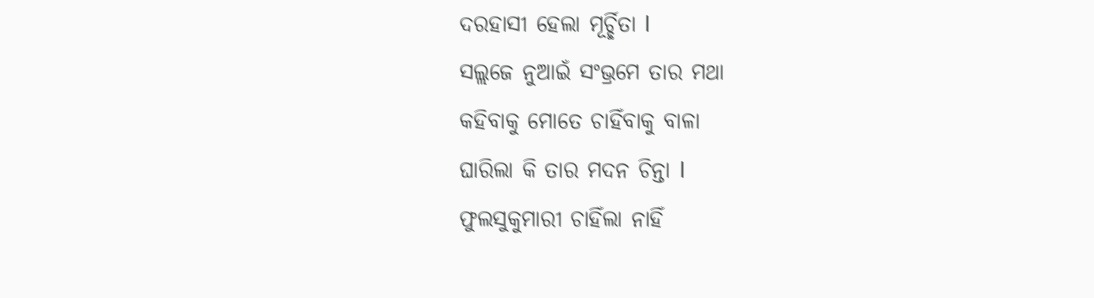ଦରହାସୀ ହେଲା ମୂର୍ଚ୍ଛିତା l
ସଲ୍ଲଜେ ନୁଆଇଁ ସଂଭ୍ରମେ ତାର ମଥା
କହିବାକୁ ମୋତେ ଚାହିଁବାକୁ ବାଳା
ଘାରିଲା କି ତାର ମଦନ ଚିନ୍ତା l
ଫୁଲସୁକୁମାରୀ ଚାହିଁଲା ନାହିଁ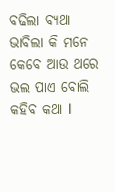ବଢିଲା ବ୍ୟଥା
ଭାବିଲା କି ମନେ କେବେ ଆଉ ଥରେ
ଭଲ ପାଏ ବୋଲି କହିବ କଥା l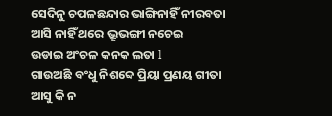ସେଦିନୁ ଚପଳଛନ୍ଦାର ଭାଙ୍ଗିନାହିଁ ନୀରବତା
ଆସି ନାହିଁ ଥରେ ଭ୍ରୂଭଙ୍ଗୀ ନଚେଇ
ଉଡାଇ ଅଂଚଳ କନକ ଲତା l
ଗାଉଅଛି ବଂଧୁ ନିଶବ୍ଦେ ପ୍ରିୟା ପ୍ରଣୟ ଗୀତା
ଆସୁ କି ନ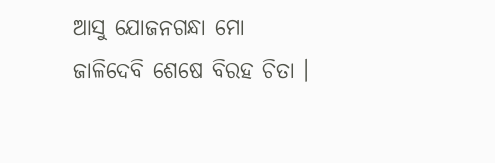ଆସୁ ଯୋଜନଗନ୍ଧା ମୋ
ଜାଳିଦେବି ଶେଷେ ବିରହ ଚିତା ।